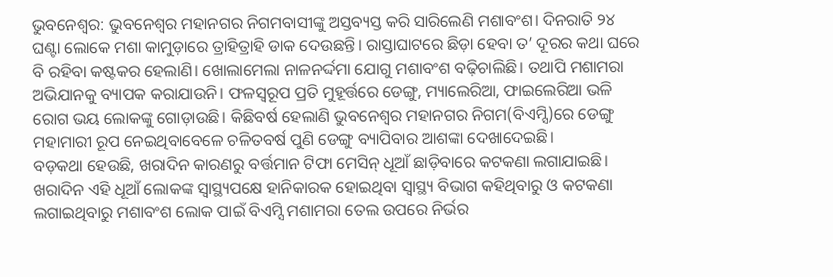ଭୁବନେଶ୍ବର: ଭୁବନେଶ୍ବର ମହାନଗର ନିଗମବାସୀଙ୍କୁ ଅସ୍ତବ୍ୟସ୍ତ କରି ସାରିଲେଣି ମଶାବଂଶ। ଦିନରାତି ୨୪ ଘଣ୍ଟା ଲୋକେ ମଶା କାମୁଡ଼ାରେ ତ୍ରାହିତ୍ରାହି ଡାକ ଦେଉଛନ୍ତି। ରାସ୍ତାଘାଟରେ ଛିଡ଼ା ହେବା ତ’ ଦୂରର କଥା ଘରେ ବି ରହିବା କଷ୍ଟକର ହେଲାଣି। ଖୋଲାମେଲା ନାଳନର୍ଦ୍ଦମା ଯୋଗୁ ମଶାବଂଶ ବଢ଼ିଚାଲିଛି। ତଥାପି ମଶାମରା ଅଭିଯାନକୁ ବ୍ୟାପକ କରାଯାଉନି। ଫଳସ୍ବରୂପ ପ୍ରତି ମୁହୂର୍ତ୍ତରେ ଡେଙ୍ଗୁ, ମ୍ୟାଲେରିଆ, ଫାଇଲେରିଆ ଭଳି ରୋଗ ଭୟ ଲୋକଙ୍କୁ ଗୋଡ଼ାଉଛି। କିଛିବର୍ଷ ହେଲାଣି ଭୁବନେଶ୍ବର ମହାନଗର ନିଗମ(ବିଏମ୍ସି)ରେ ଡେଙ୍ଗୁ ମହାମାରୀ ରୂପ ନେଇଥିବାବେଳେ ଚଳିତବର୍ଷ ପୁଣି ଡେଙ୍ଗୁ ବ୍ୟାପିବାର ଆଶଙ୍କା ଦେଖାଦେଇଛି।
ବଡ଼କଥା ହେଉଛି, ଖରାଦିନ କାରଣରୁ ବର୍ତ୍ତମାନ ଟିଫା ମେସିନ୍ ଧୂଆଁ ଛାଡ଼ିବାରେ କଟକଣା ଲଗାଯାଇଛି। ଖରାଦିନ ଏହି ଧୂଆଁ ଲୋକଙ୍କ ସ୍ବାସ୍ଥ୍ୟପକ୍ଷେ ହାନିକାରକ ହୋଇଥିବା ସ୍ବାସ୍ଥ୍ୟ ବିଭାଗ କହିଥିବାରୁ ଓ କଟକଣା ଲଗାଇଥିବାରୁ ମଶାବଂଶ ଲୋକ ପାଇଁ ବିଏମ୍ସି ମଶାମରା ତେଲ ଉପରେ ନିର୍ଭର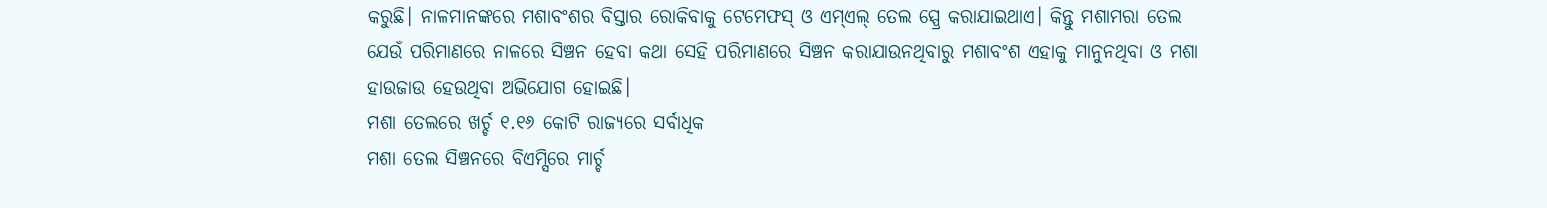କରୁଛି। ନାଳମାନଙ୍କରେ ମଶାବଂଶର ବିସ୍ତାର ରୋକିବାକୁ ଟେମେଫସ୍ ଓ ଏମ୍ଏଲ୍ ତେଲ ସ୍ପ୍ରେ କରାଯାଇଥାଏ। କିନ୍ତୁ ମଶାମରା ତେଲ ଯେଉଁ ପରିମାଣରେ ନାଳରେ ସିଞ୍ଚନ ହେବା କଥା ସେହି ପରିମାଣରେ ସିଞ୍ଚନ କରାଯାଉନଥିବାରୁ ମଶାବଂଶ ଏହାକୁ ମାନୁନଥିବା ଓ ମଶା ହାଉଜାଉ ହେଉଥିବା ଅଭିଯୋଗ ହୋଇଛି।
ମଶା ତେଲରେ ଖର୍ଚ୍ଚ ୧.୧୬ କୋଟି ରାଜ୍ୟରେ ସର୍ବାଧିକ
ମଶା ତେଲ ସିଞ୍ଚନରେ ବିଏମ୍ସିରେ ମାର୍ଚ୍ଚ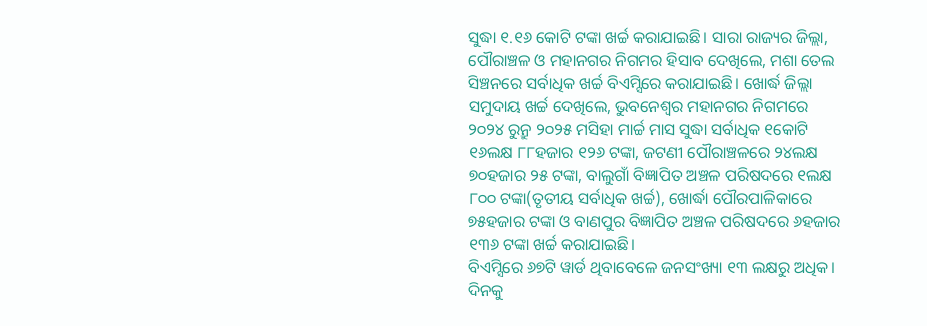ସୁଦ୍ଧା ୧.୧୬ କୋଟି ଟଙ୍କା ଖର୍ଚ୍ଚ କରାଯାଇଛି। ସାରା ରାଜ୍ୟର ଜିଲ୍ଲା, ପୌରାଞ୍ଚଳ ଓ ମହାନଗର ନିଗମର ହିସାବ ଦେଖିଲେ, ମଶା ତେଲ ସିଞ୍ଚନରେ ସର୍ବାଧିକ ଖର୍ଚ୍ଚ ବିଏମ୍ସିରେ କରାଯାଇଛି। ଖୋର୍ଦ୍ଧ ଜିଲ୍ଲା ସମୁଦାୟ ଖର୍ଚ୍ଚ ଦେଖିଲେ, ଭୁବନେଶ୍ବର ମହାନଗର ନିଗମରେ ୨୦୨୪ ରୁନ୍ରୁ ୨୦୨୫ ମସିହା ମାର୍ଚ୍ଚ ମାସ ସୁଦ୍ଧା ସର୍ବାଧିକ ୧କୋଟି ୧୬ଲକ୍ଷ ୮୮ହଜାର ୧୨୬ ଟଙ୍କା, ଜଟଣୀ ପୌରାଞ୍ଚଳରେ ୨୪ଲକ୍ଷ ୭୦ହଜାର ୨୫ ଟଙ୍କା, ବାଲୁଗାଁ ବିଜ୍ଞାପିତ ଅଞ୍ଚଳ ପରିଷଦରେ ୧ଲକ୍ଷ ୮୦୦ ଟଙ୍କା(ତୃତୀୟ ସର୍ବାଧିକ ଖର୍ଚ୍ଚ), ଖୋର୍ଦ୍ଧା ପୌରପାଳିକାରେ ୭୫ହଜାର ଟଙ୍କା ଓ ବାଣପୁର ବିଜ୍ଞାପିତ ଅଞ୍ଚଳ ପରିଷଦରେ ୬ହଜାର ୧୩୬ ଟଙ୍କା ଖର୍ଚ୍ଚ କରାଯାଇଛି।
ବିଏମ୍ସିରେ ୬୭ଟି ୱାର୍ଡ ଥିବାବେଳେ ଜନସଂଖ୍ୟା ୧୩ ଲକ୍ଷରୁ ଅଧିକ। ଦିନକୁ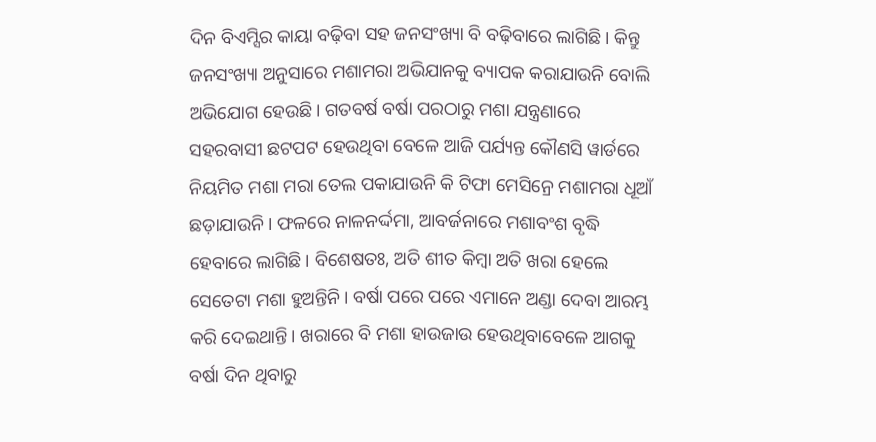ଦିନ ବିଏମ୍ସିର କାୟା ବଢ଼ିବା ସହ ଜନସଂଖ୍ୟା ବି ବଢ଼ିବାରେ ଲାଗିଛି। କିନ୍ତୁ ଜନସଂଖ୍ୟା ଅନୁସାରେ ମଶାମରା ଅଭିଯାନକୁ ବ୍ୟାପକ କରାଯାଉନି ବୋଲି ଅଭିଯୋଗ ହେଉଛି। ଗତବର୍ଷ ବର୍ଷା ପରଠାରୁ ମଶା ଯନ୍ତ୍ରଣାରେ ସହରବାସୀ ଛଟପଟ ହେଉଥିବା ବେଳେ ଆଜି ପର୍ଯ୍ୟନ୍ତ କୌଣସି ୱାର୍ଡରେ ନିୟମିତ ମଶା ମରା ତେଲ ପକାଯାଉନି କି ଟିଫା ମେସିନ୍ରେ ମଶାମରା ଧୂଆଁ ଛଡ଼ାଯାଉନି। ଫଳରେ ନାଳନର୍ଦ୍ଦମା, ଆବର୍ଜନାରେ ମଶାବଂଶ ବୃଦ୍ଧି ହେବାରେ ଲାଗିଛି। ବିଶେଷତଃ, ଅତି ଶୀତ କିମ୍ବା ଅତି ଖରା ହେଲେ ସେତେଟା ମଶା ହୁଅନ୍ତିନି। ବର୍ଷା ପରେ ପରେ ଏମାନେ ଅଣ୍ଡା ଦେବା ଆରମ୍ଭ କରି ଦେଇଥାନ୍ତି। ଖରାରେ ବି ମଶା ହାଉଜାଉ ହେଉଥିବାବେଳେ ଆଗକୁ ବର୍ଷା ଦିନ ଥିବାରୁ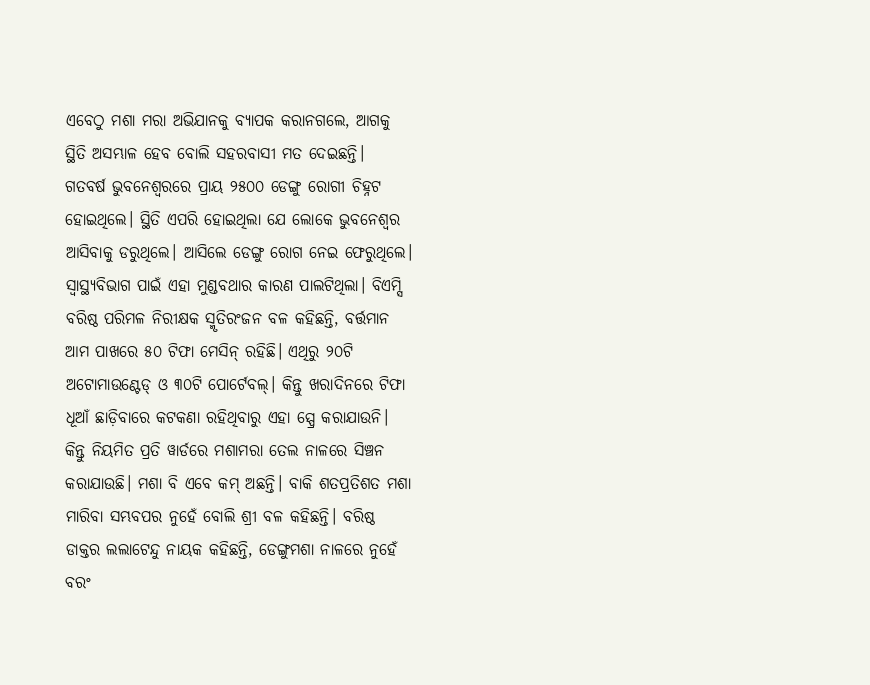ଏବେଠୁ ମଶା ମରା ଅଭିଯାନକୁ ବ୍ୟାପକ କରାନଗଲେ, ଆଗକୁ ସ୍ଥିତି ଅସମ୍ଭାଳ ହେବ ବୋଲି ସହରବାସୀ ମତ ଦେଇଛନ୍ତି।
ଗତବର୍ଷ ଭୁବନେଶ୍ବରରେ ପ୍ରାୟ ୨୫୦୦ ଡେଙ୍ଗୁ ରୋଗୀ ଚିହ୍ନଟ ହୋଇଥିଲେ। ସ୍ଥିତି ଏପରି ହୋଇଥିଲା ଯେ ଲୋକେ ଭୁବନେଶ୍ବର ଆସିବାକୁ ଡରୁଥିଲେ। ଆସିଲେ ଡେଙ୍ଗୁ ରୋଗ ନେଇ ଫେରୁଥିଲେ। ସ୍ବାସ୍ଥ୍ୟବିଭାଗ ପାଇଁ ଏହା ମୁଣ୍ଡବଥାର କାରଣ ପାଲଟିଥିଲା। ବିଏମ୍ସି ବରିଷ୍ଠ ପରିମଳ ନିରୀକ୍ଷକ ସ୍ମୃତିରଂଜନ ବଳ କହିଛନ୍ତି, ବର୍ତ୍ତମାନ ଆମ ପାଖରେ ୫୦ ଟିଫା ମେସିନ୍ ରହିଛି। ଏଥିରୁ ୨୦ଟି ଅଟୋମାଉଣ୍ଟେଡ୍ ଓ ୩୦ଟି ପୋର୍ଟେବଲ୍। କିନ୍ତୁ ଖରାଦିନରେ ଟିଫା ଧୂଆଁ ଛାଡ଼ିବାରେ କଟକଣା ରହିଥିବାରୁ ଏହା ସ୍ପ୍ରେ କରାଯାଉନି। କିନ୍ତୁ ନିୟମିତ ପ୍ରତି ୱାର୍ଡରେ ମଶାମରା ତେଲ ନାଳରେ ସିଞ୍ଚନ କରାଯାଉଛି। ମଶା ବି ଏବେ କମ୍ ଅଛନ୍ତି। ବାକି ଶତପ୍ରତିଶତ ମଶା ମାରିବା ସମ୍ଭବପର ନୁହେଁ ବୋଲି ଶ୍ରୀ ବଳ କହିଛନ୍ତି। ବରିଷ୍ଠ ଡାକ୍ତର ଲଲାଟେନ୍ଦୁ ନାୟକ କହିଛନ୍ତି, ଡେଙ୍ଗୁମଶା ନାଳରେ ନୁହେଁ ବରଂ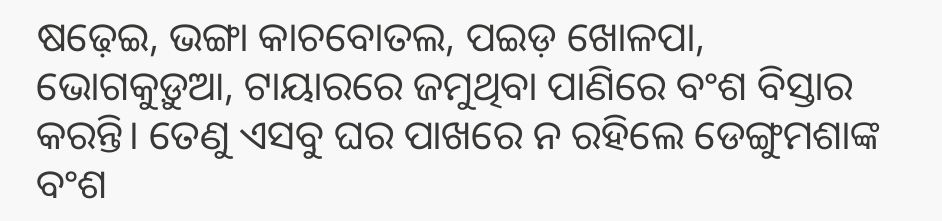ଷଢ଼େଇ, ଭଙ୍ଗା କାଚବୋତଲ, ପଇଡ଼ ଖୋଳପା, ଭୋଗକୁଡ଼ୁଆ, ଟାୟାରରେ ଜମୁଥିବା ପାଣିରେ ବଂଶ ବିସ୍ତାର କରନ୍ତି। ତେଣୁ ଏସବୁ ଘର ପାଖରେ ନ ରହିଲେ ଡେଙ୍ଗୁମଶାଙ୍କ ବଂଶ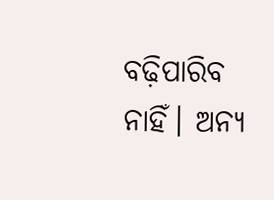ବଢ଼ିପାରିବ ନାହିଁ। ଅନ୍ୟ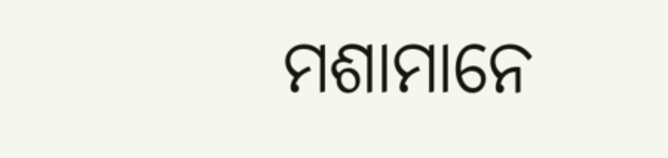ମଶାମାନେ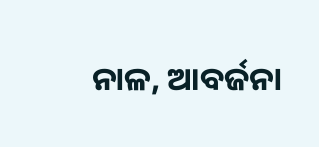ନାଳ, ଆବର୍ଜନା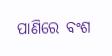ପାଣିରେ ବଂଶ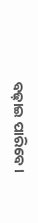ବଢ଼ାଇ ପାରିବେ।